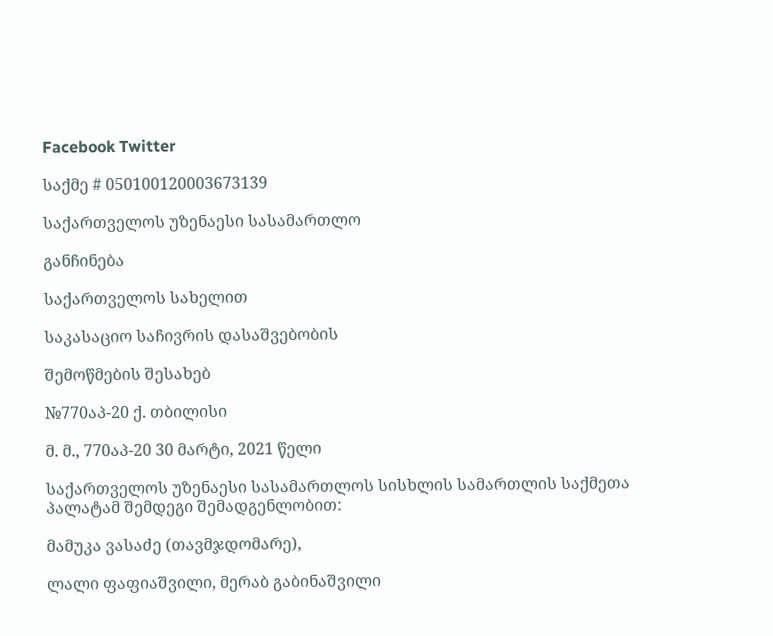Facebook Twitter

საქმე # 050100120003673139

საქართველოს უზენაესი სასამართლო

განჩინება

საქართველოს სახელით

საკასაციო საჩივრის დასაშვებობის

შემოწმების შესახებ

№770აპ-20 ქ. თბილისი

მ. მ., 770აპ-20 30 მარტი, 2021 წელი

საქართველოს უზენაესი სასამართლოს სისხლის სამართლის საქმეთა პალატამ შემდეგი შემადგენლობით:

მამუკა ვასაძე (თავმჯდომარე),

ლალი ფაფიაშვილი, მერაბ გაბინაშვილი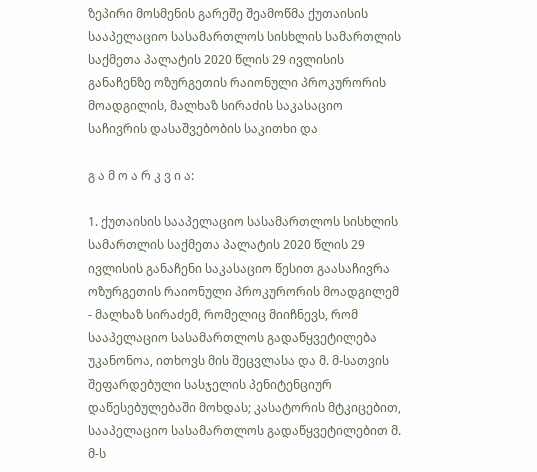ზეპირი მოსმენის გარეშე შეამოწმა ქუთაისის სააპელაციო სასამართლოს სისხლის სამართლის საქმეთა პალატის 2020 წლის 29 ივლისის განაჩენზე ოზურგეთის რაიონული პროკურორის მოადგილის, მალხაზ სირაძის საკასაციო საჩივრის დასაშვებობის საკითხი და

გ ა მ ო ა რ კ ვ ი ა:

1. ქუთაისის სააპელაციო სასამართლოს სისხლის სამართლის საქმეთა პალატის 2020 წლის 29 ივლისის განაჩენი საკასაციო წესით გაასაჩივრა ოზურგეთის რაიონული პროკურორის მოადგილემ - მალხაზ სირაძემ, რომელიც მიიჩნევს, რომ სააპელაციო სასამართლოს გადაწყვეტილება უკანონოა, ითხოვს მის შეცვლასა და მ. მ-სათვის შეფარდებული სასჯელის პენიტენციურ დაწესებულებაში მოხდას; კასატორის მტკიცებით, სააპელაციო სასამართლოს გადაწყვეტილებით მ. მ-ს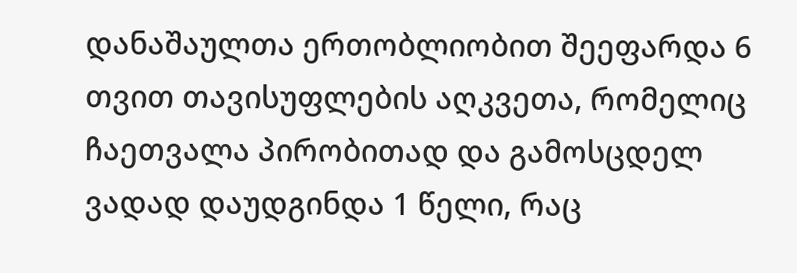დანაშაულთა ერთობლიობით შეეფარდა 6 თვით თავისუფლების აღკვეთა, რომელიც ჩაეთვალა პირობითად და გამოსცდელ ვადად დაუდგინდა 1 წელი, რაც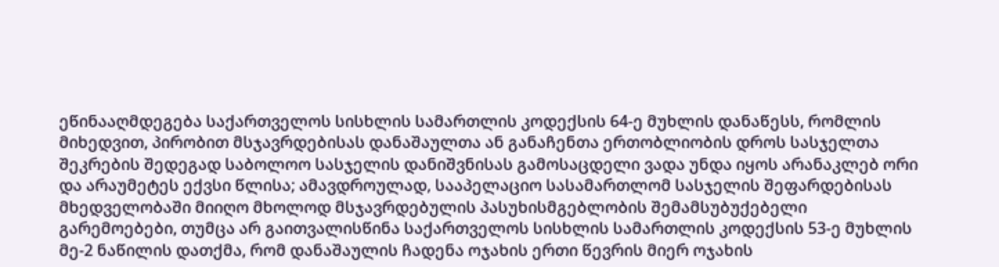ეწინააღმდეგება საქართველოს სისხლის სამართლის კოდექსის 64-ე მუხლის დანაწესს, რომლის მიხედვით, პირობით მსჯავრდებისას დანაშაულთა ან განაჩენთა ერთობლიობის დროს სასჯელთა შეკრების შედეგად საბოლოო სასჯელის დანიშვნისას გამოსაცდელი ვადა უნდა იყოს არანაკლებ ორი და არაუმეტეს ექვსი წლისა; ამავდროულად, სააპელაციო სასამართლომ სასჯელის შეფარდებისას მხედველობაში მიიღო მხოლოდ მსჯავრდებულის პასუხისმგებლობის შემამსუბუქებელი გარემოებები, თუმცა არ გაითვალისწინა საქართველოს სისხლის სამართლის კოდექსის 53-ე მუხლის მე-2 ნაწილის დათქმა, რომ დანაშაულის ჩადენა ოჯახის ერთი წევრის მიერ ოჯახის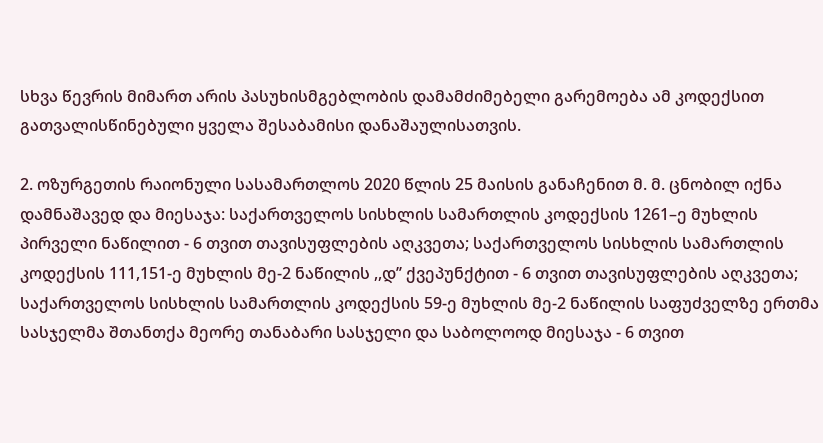სხვა წევრის მიმართ არის პასუხისმგებლობის დამამძიმებელი გარემოება ამ კოდექსით გათვალისწინებული ყველა შესაბამისი დანაშაულისათვის.

2. ოზურგეთის რაიონული სასამართლოს 2020 წლის 25 მაისის განაჩენით მ. მ. ცნობილ იქნა დამნაშავედ და მიესაჯა: საქართველოს სისხლის სამართლის კოდექსის 1261–ე მუხლის პირველი ნაწილით - 6 თვით თავისუფლების აღკვეთა; საქართველოს სისხლის სამართლის კოდექსის 111,151-ე მუხლის მე-2 ნაწილის ,,დ’’ ქვეპუნქტით - 6 თვით თავისუფლების აღკვეთა; საქართველოს სისხლის სამართლის კოდექსის 59-ე მუხლის მე-2 ნაწილის საფუძველზე ერთმა სასჯელმა შთანთქა მეორე თანაბარი სასჯელი და საბოლოოდ მიესაჯა - 6 თვით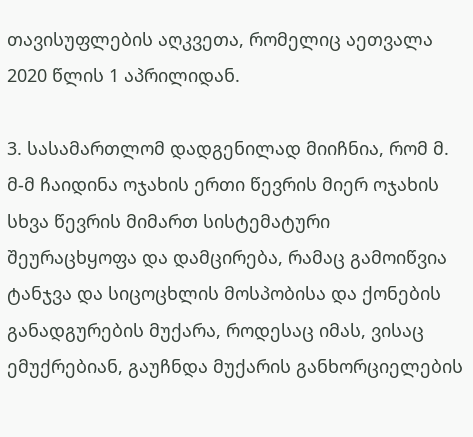თავისუფლების აღკვეთა, რომელიც აეთვალა 2020 წლის 1 აპრილიდან.

3. სასამართლომ დადგენილად მიიჩნია, რომ მ. მ-მ ჩაიდინა ოჯახის ერთი წევრის მიერ ოჯახის სხვა წევრის მიმართ სისტემატური შეურაცხყოფა და დამცირება, რამაც გამოიწვია ტანჯვა და სიცოცხლის მოსპობისა და ქონების განადგურების მუქარა, როდესაც იმას, ვისაც ემუქრებიან, გაუჩნდა მუქარის განხორციელების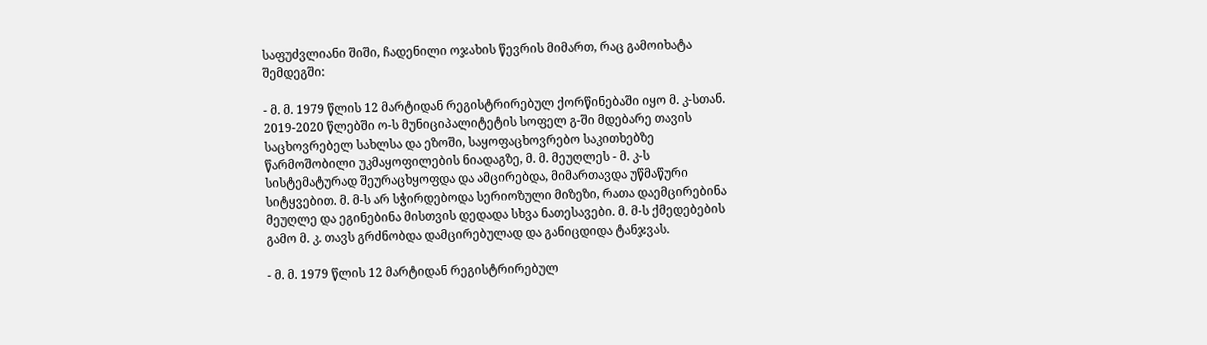საფუძვლიანი შიში, ჩადენილი ოჯახის წევრის მიმართ, რაც გამოიხატა შემდეგში:

- მ. მ. 1979 წლის 12 მარტიდან რეგისტრირებულ ქორწინებაში იყო მ. კ-სთან. 2019-2020 წლებში ო-ს მუნიციპალიტეტის სოფელ გ-ში მდებარე თავის საცხოვრებელ სახლსა და ეზოში, საყოფაცხოვრებო საკითხებზე წარმოშობილი უკმაყოფილების ნიადაგზე, მ. მ. მეუღლეს - მ. კ-ს სისტემატურად შეურაცხყოფდა და ამცირებდა, მიმართავდა უწმაწური სიტყვებით. მ. მ-ს არ სჭირდებოდა სერიოზული მიზეზი, რათა დაემცირებინა მეუღლე და ეგინებინა მისთვის დედადა სხვა ნათესავები. მ. მ-ს ქმედებების გამო მ. კ. თავს გრძნობდა დამცირებულად და განიცდიდა ტანჯვას.

- მ. მ. 1979 წლის 12 მარტიდან რეგისტრირებულ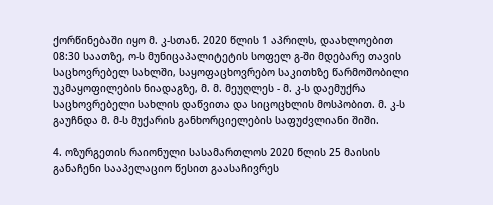ქორწინებაში იყო მ. კ-სთან. 2020 წლის 1 აპრილს, დაახლოებით 08:30 საათზე, ო-ს მუნიცაპალიტეტის სოფელ გ-ში მდებარე თავის საცხოვრებელ სახლში, საყოფაცხოვრებო საკითხზე წარმოშობილი უკმაყოფილების ნიადაგზე, მ. მ. მეუღლეს - მ. კ-ს დაემუქრა საცხოვრებელი სახლის დაწვითა და სიცოცხლის მოსპობით. მ. კ-ს გაუჩნდა მ. მ-ს მუქარის განხორციელების საფუძვლიანი შიში.

4. ოზურგეთის რაიონული სასამართლოს 2020 წლის 25 მაისის განაჩენი სააპელაციო წესით გაასაჩივრეს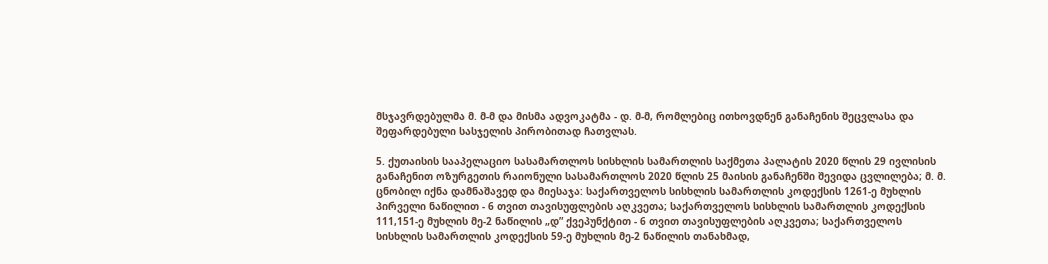მსჯავრდებულმა მ. მ-მ და მისმა ადვოკატმა - დ. მ-მ, რომლებიც ითხოვდნენ განაჩენის შეცვლასა და შეფარდებული სასჯელის პირობითად ჩათვლას.

5. ქუთაისის სააპელაციო სასამართლოს სისხლის სამართლის საქმეთა პალატის 2020 წლის 29 ივლისის განაჩენით ოზურგეთის რაიონული სასამართლოს 2020 წლის 25 მაისის განაჩენში შევიდა ცვლილება; მ. მ. ცნობილ იქნა დამნაშავედ და მიესაჯა: საქართველოს სისხლის სამართლის კოდექსის 1261-ე მუხლის პირველი ნაწილით - 6 თვით თავისუფლების აღკვეთა; საქართველოს სისხლის სამართლის კოდექსის 111,151-ე მუხლის მე-2 ნაწილის „დ” ქვეპუნქტით - 6 თვით თავისუფლების აღკვეთა; საქართველოს სისხლის სამართლის კოდექსის 59-ე მუხლის მე-2 ნაწილის თანახმად,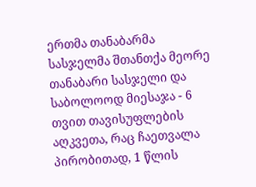ერთმა თანაბარმა სასჯელმა შთანთქა მეორე თანაბარი სასჯელი და საბოლოოდ მიესაჯა - 6 თვით თავისუფლების აღკვეთა, რაც ჩაეთვალა პირობითად, 1 წლის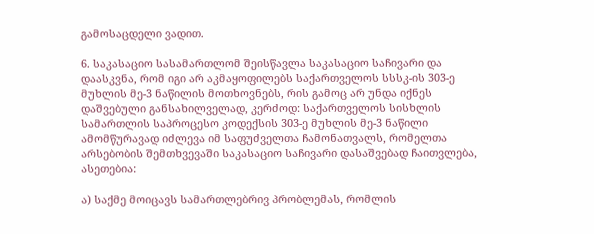გამოსაცდელი ვადით.

6. საკასაციო სასამართლომ შეისწავლა საკასაციო საჩივარი და დაასკვნა, რომ იგი არ აკმაყოფილებს საქართველოს სსსკ-ის 303-ე მუხლის მე-3 ნაწილის მოთხოვნებს, რის გამოც არ უნდა იქნეს დაშვებული განსახილველად, კერძოდ: საქართველოს სისხლის სამართლის საპროცესო კოდექსის 303-ე მუხლის მე-3 ნაწილი ამომწურავად იძლევა იმ საფუძველთა ჩამონათვალს, რომელთა არსებობის შემთხვევაში საკასაციო საჩივარი დასაშვებად ჩაითვლება, ასეთებია:

ა) საქმე მოიცავს სამართლებრივ პრობლემას, რომლის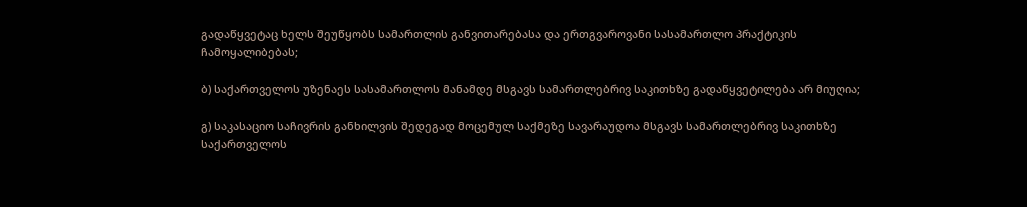გადაწყვეტაც ხელს შეუწყობს სამართლის განვითარებასა და ერთგვაროვანი სასამართლო პრაქტიკის ჩამოყალიბებას;

ბ) საქართველოს უზენაეს სასამართლოს მანამდე მსგავს სამართლებრივ საკითხზე გადაწყვეტილება არ მიუღია;

გ) საკასაციო საჩივრის განხილვის შედეგად მოცემულ საქმეზე სავარაუდოა მსგავს სამართლებრივ საკითხზე საქართველოს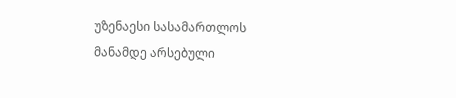უზენაესი სასამართლოს მანამდე არსებული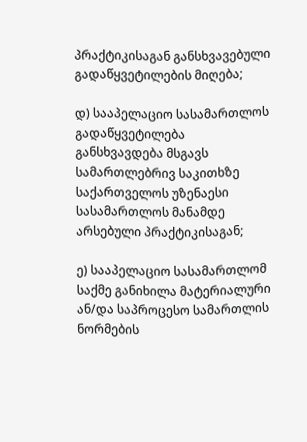პრაქტიკისაგან განსხვავებული გადაწყვეტილების მიღება;

დ) სააპელაციო სასამართლოს გადაწყვეტილება განსხვავდება მსგავს სამართლებრივ საკითხზე საქართველოს უზენაესი სასამართლოს მანამდე არსებული პრაქტიკისაგან;

ე) სააპელაციო სასამართლომ საქმე განიხილა მატერიალური ან/და საპროცესო სამართლის ნორმების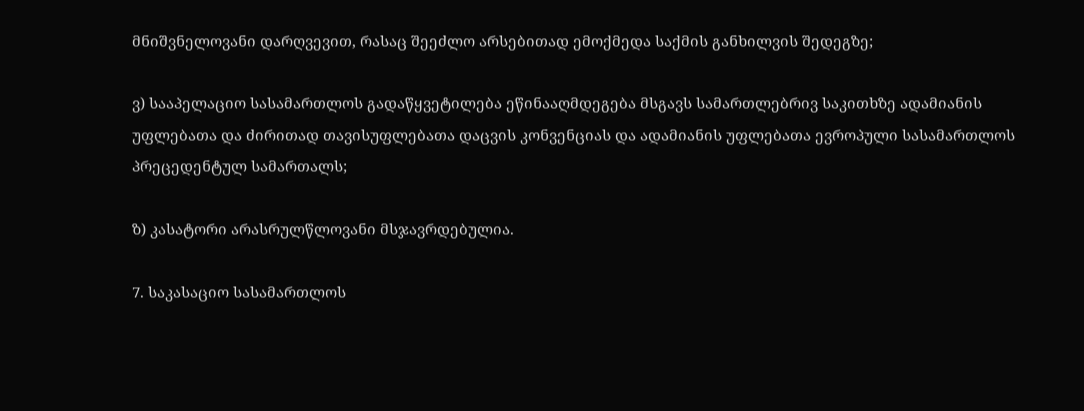მნიშვნელოვანი დარღვევით, რასაც შეეძლო არსებითად ემოქმედა საქმის განხილვის შედეგზე;

ვ) სააპელაციო სასამართლოს გადაწყვეტილება ეწინააღმდეგება მსგავს სამართლებრივ საკითხზე ადამიანის უფლებათა და ძირითად თავისუფლებათა დაცვის კონვენციას და ადამიანის უფლებათა ევროპული სასამართლოს პრეცედენტულ სამართალს;

ზ) კასატორი არასრულწლოვანი მსჯავრდებულია.

7. საკასაციო სასამართლოს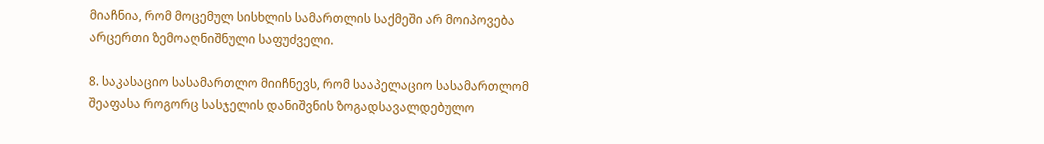მიაჩნია, რომ მოცემულ სისხლის სამართლის საქმეში არ მოიპოვება არცერთი ზემოაღნიშნული საფუძველი.

8. საკასაციო სასამართლო მიიჩნევს, რომ სააპელაციო სასამართლომ შეაფასა როგორც სასჯელის დანიშვნის ზოგადსავალდებულო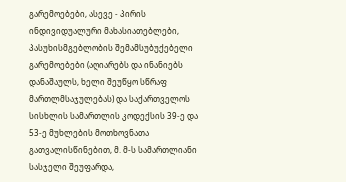გარემოებები, ასევე - პირის ინდივიდუალური მახასიათებლები, პასუხისმგებლობის შემამსუბუქებელი გარემოებები (აღიარებს და ინანიებს დანაშაულს, ხელი შეუწყო სწრაფ მართლმსაჯულებას) და საქართველოს სისხლის სამართლის კოდექსის 39-ე და 53-ე მუხლების მოთხოვნათა გათვალისწინებით, მ. მ-ს სამართლიანი სასჯელი შეუფარდა,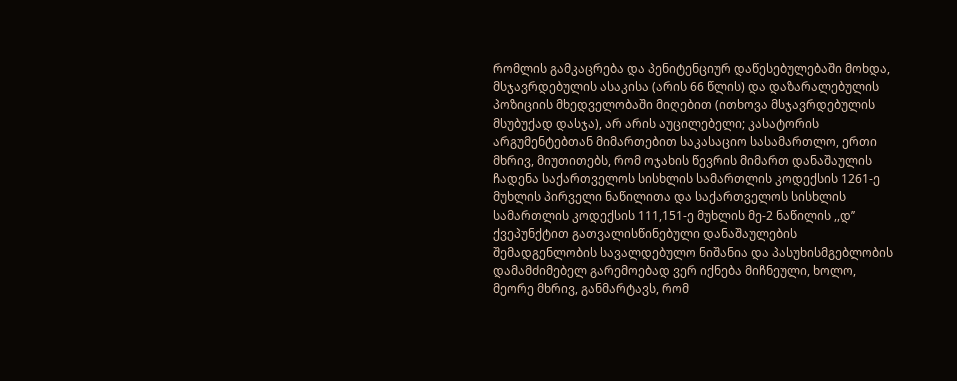რომლის გამკაცრება და პენიტენციურ დაწესებულებაში მოხდა, მსჯავრდებულის ასაკისა (არის 66 წლის) და დაზარალებულის პოზიციის მხედველობაში მიღებით (ითხოვა მსჯავრდებულის მსუბუქად დასჯა), არ არის აუცილებელი; კასატორის არგუმენტებთან მიმართებით საკასაციო სასამართლო, ერთი მხრივ, მიუთითებს, რომ ოჯახის წევრის მიმართ დანაშაულის ჩადენა საქართველოს სისხლის სამართლის კოდექსის 1261-ე მუხლის პირველი ნაწილითა და საქართველოს სისხლის სამართლის კოდექსის 111,151-ე მუხლის მე-2 ნაწილის ,,დ’’ ქვეპუნქტით გათვალისწინებული დანაშაულების შემადგენლობის სავალდებულო ნიშანია და პასუხისმგებლობის დამამძიმებელ გარემოებად ვერ იქნება მიჩნეული, ხოლო, მეორე მხრივ, განმარტავს, რომ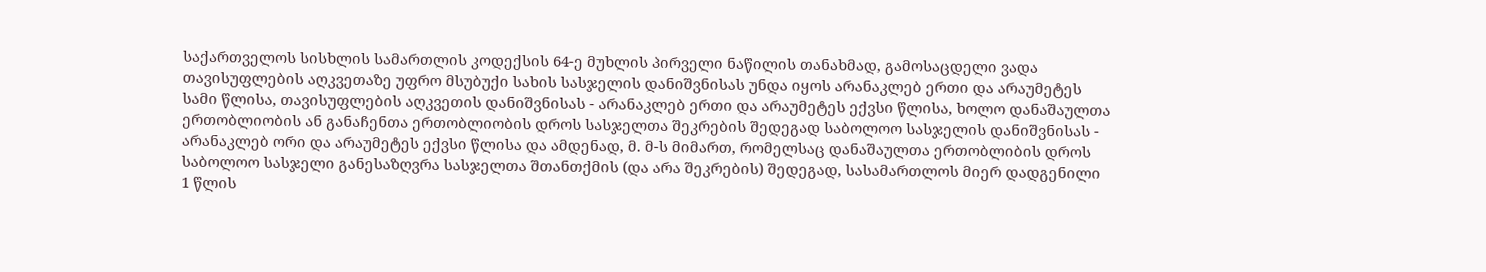საქართველოს სისხლის სამართლის კოდექსის 64-ე მუხლის პირველი ნაწილის თანახმად, გამოსაცდელი ვადა თავისუფლების აღკვეთაზე უფრო მსუბუქი სახის სასჯელის დანიშვნისას უნდა იყოს არანაკლებ ერთი და არაუმეტეს სამი წლისა, თავისუფლების აღკვეთის დანიშვნისას - არანაკლებ ერთი და არაუმეტეს ექვსი წლისა, ხოლო დანაშაულთა ერთობლიობის ან განაჩენთა ერთობლიობის დროს სასჯელთა შეკრების შედეგად საბოლოო სასჯელის დანიშვნისას - არანაკლებ ორი და არაუმეტეს ექვსი წლისა და ამდენად, მ. მ-ს მიმართ, რომელსაც დანაშაულთა ერთობლიბის დროს საბოლოო სასჯელი განესაზღვრა სასჯელთა შთანთქმის (და არა შეკრების) შედეგად, სასამართლოს მიერ დადგენილი 1 წლის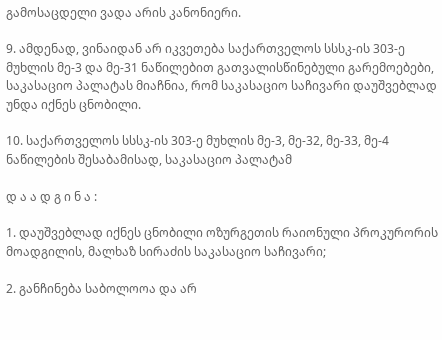გამოსაცდელი ვადა არის კანონიერი.

9. ამდენად, ვინაიდან არ იკვეთება საქართველოს სსსკ-ის 303-ე მუხლის მე-3 და მე-31 ნაწილებით გათვალისწინებული გარემოებები, საკასაციო პალატას მიაჩნია, რომ საკასაციო საჩივარი დაუშვებლად უნდა იქნეს ცნობილი.

10. საქართველოს სსსკ-ის 303-ე მუხლის მე-3, მე-32, მე-33, მე-4 ნაწილების შესაბამისად, საკასაციო პალატამ

დ ა ა დ გ ი ნ ა :

1. დაუშვებლად იქნეს ცნობილი ოზურგეთის რაიონული პროკურორის მოადგილის, მალხაზ სირაძის საკასაციო საჩივარი;

2. განჩინება საბოლოოა და არ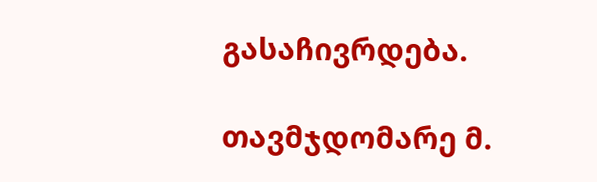გასაჩივრდება.

თავმჯდომარე მ.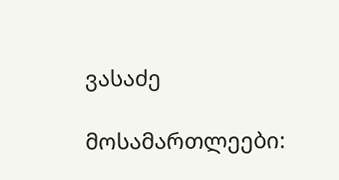ვასაძე

მოსამართლეები: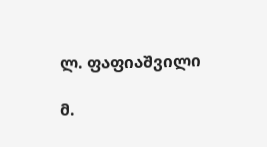ლ. ფაფიაშვილი

მ.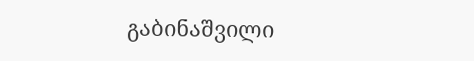გაბინაშვილი